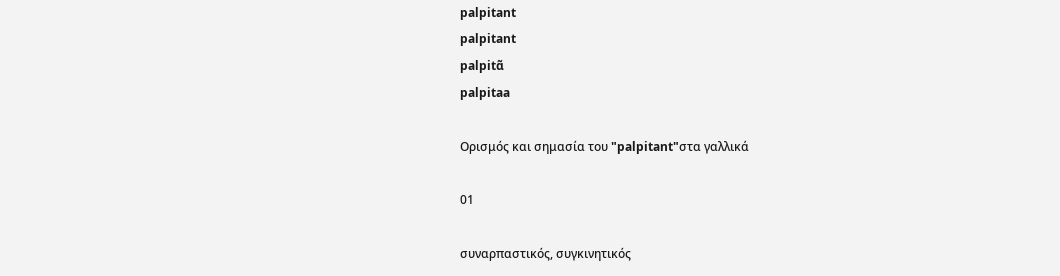palpitant
palpitant
palpitɑ̃
palpitaa

Ορισμός και σημασία του "palpitant"στα γαλλικά

01

συναρπαστικός, συγκινητικός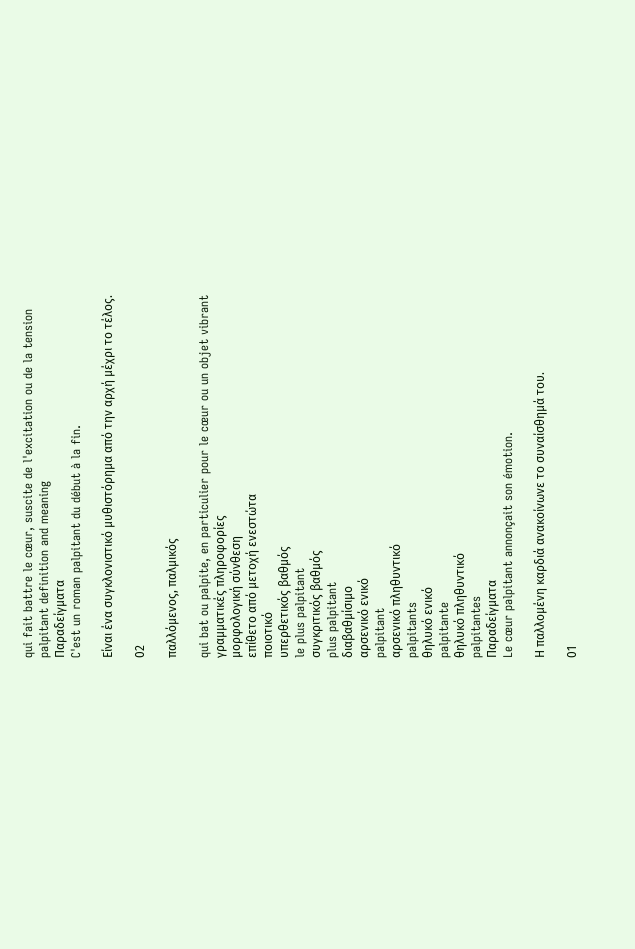qui fait battre le cœur, suscite de l'excitation ou de la tension
palpitant definition and meaning
Παραδείγματα
C'est un roman palpitant du début à la fin.

Είναι ένα συγκλονιστικό μυθιστόρημα από την αρχή μέχρι το τέλος.

02

παλλόμενος, παλμικός

qui bat ou palpite, en particulier pour le cœur ou un objet vibrant
γραμματικές πληροφορίες
μορφολογική σύνθεση
επίθετο από μετοχή ενεστώτα
ποιοτικό
υπερθετικός βαθμός
le plus palpitant
συγκριτικός βαθμός
plus palpitant
διαβαθμίσιμο
αρσενικό ενικό
palpitant
αρσενικό πληθυντικό
palpitants
θηλυκό ενικό
palpitante
θηλυκό πληθυντικό
palpitantes
Παραδείγματα
Le cœur palpitant annonçait son émotion.

Η παλλομένη καρδιά ανακοίνωνε το συναίσθημά του.

01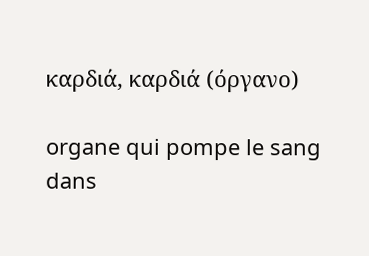καρδιά, καρδιά (όργανο)

organe qui pompe le sang dans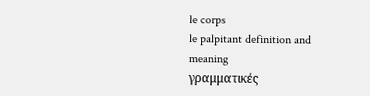le corps
le palpitant definition and meaning
γραμματικές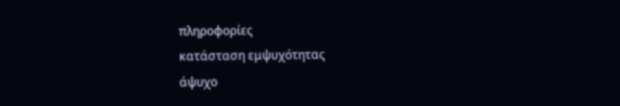πληροφορίες
κατάσταση εμψυχότητας
άψυχο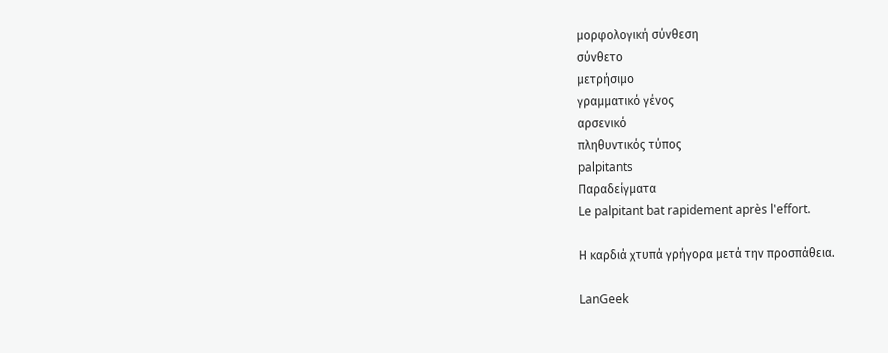μορφολογική σύνθεση
σύνθετο
μετρήσιμο
γραμματικό γένος
αρσενικό
πληθυντικός τύπος
palpitants
Παραδείγματα
Le palpitant bat rapidement après l'effort.

Η καρδιά χτυπά γρήγορα μετά την προσπάθεια.

LanGeek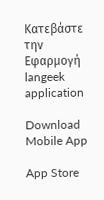Κατεβάστε την Εφαρμογή
langeek application

Download Mobile App

App Store